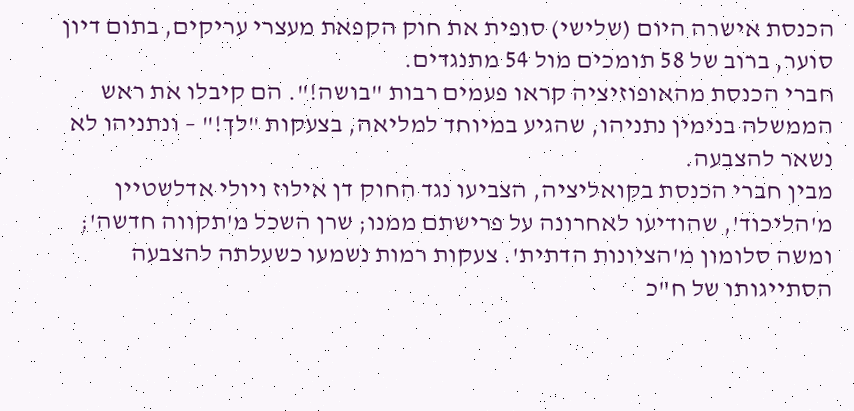הכנסת אישרה היום (שלישי) סופית את חוק הקפאת מעצרי עריקים, בתום דיון סוער, ברוב של 58 תומכים מול 54 מתנגדים.
חברי הכנסת מהאופוזיציה קראו פעמים רבות "בושה!". הם קיבלו את ראש הממשלה בנימין נתניהו, שהגיע במיוחד למליאה, בצעקות "לך!" – ונתניהו לא נשאר להצבעה.
מבין חברי הכנסת בקואליציה, הצביעו נגד החוק דן אילוז ויולי אדלשטיין מ'הליכוד', שהודיעו לאחרונה על פרישתם ממנו; שרן השכל מ'תקווה חדשה'; ומשה סלומון מ'הציונות הדתית'. צעקות רמות נשמעו כשעלתה להצבעה הסתייגותו של ח"כ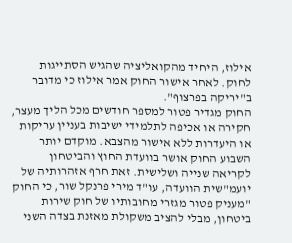אילוז, היחיד מהקואליציה שהגיש הסתייגות לחוק. לאחר אישור החוק אמר אילוז כי מדובר ב"יריקה בפרצוף".
החוק מגדיר פטור למספר חודשים מכל הליך מעצר, חקירה או אכיפה לתלמידי ישיבות בעניין עריקות או היעדרות ללא אישור מהצבא. מוקדם יותר השבוע החוק אושר בוועדת החוץ והביטחון לקריאה שנייה ושלישית. זאת חרף אזהרותיה של יועמ"שית הוועדה, עו"ד מירי פרנקל שור, כי החוק "מעניק פטור מגזרי מחובותיו של חוק שירות ביטחון, מבלי להציב משקולת מאזנת בצדה השני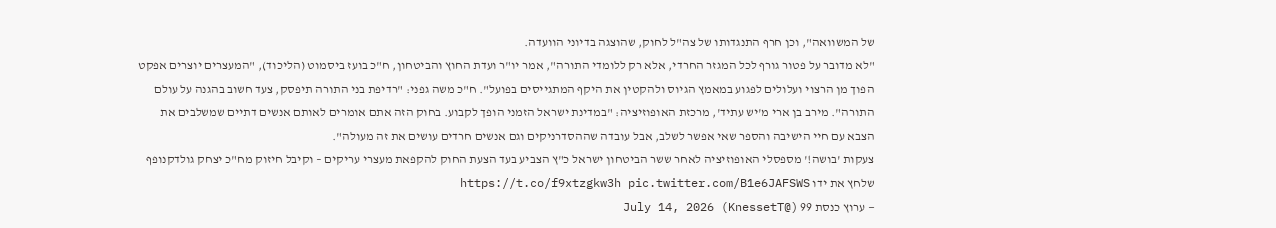של המשוואה", וכן חרף התנגדותו של צה"ל לחוק, שהוצגה בדיוני הוועדה.
"לא מדובר על פטור גורף לכל המגזר החרדי, אלא רק ללומדי התורה", אמר יו"ר ועדת החוץ והביטחון, ח"כ בועז ביסמוט (הליכוד), "המעצרים יוצרים אפקט הפוך מן הרצוי ועלולים לפגוע במאמץ הגיוס ולהקטין את היקף המתגייסים בפועל". ח"כ משה גפני: "רדיפת בני התורה תיפסק, צעד חשוב בהגנה על עולם התורה". מירב בן ארי מ'יש עתיד', מרכזת האופוזיציה: "במדינת ישראל הזמני הופך לקבוע. בחוק הזה אתם אומרים לאותם אנשים דתיים שמשלבים את הצבא עם חיי הישיבה והספר שאי אפשר לשלב, אבל עובדה שההסדרניקים וגם אנשים חרדים עושים את זה מעולה".
צעקות 'בושה!' מספסלי האופוזיציה לאחר ששר הביטחון ישראל כ"ץ הצביע בעד הצעת החוק להקפאת מעצרי עריקים – וקיבל חיזוק מח"כ יצחק גולדקנופף שלחץ את ידו https://t.co/f9xtzgkw3h pic.twitter.com/B1e6JAFSWS
— ערוץ כנסת 99 (@KnessetT) July 14, 2026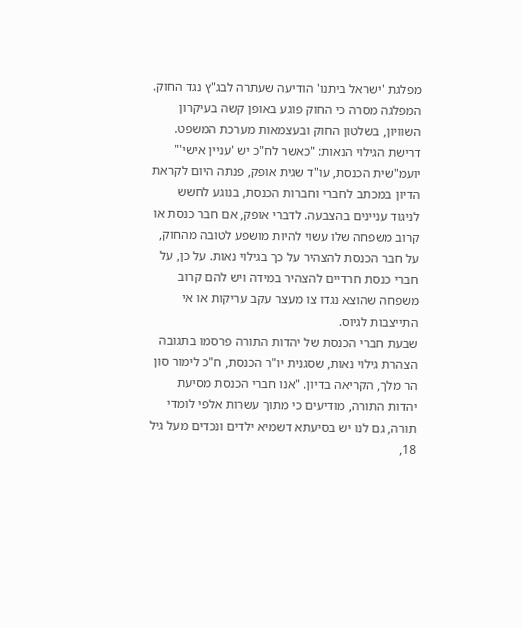מפלגת 'ישראל ביתנו' הודיעה שעתרה לבג"ץ נגד החוק. המפלגה מסרה כי החוק פוגע באופן קשה בעיקרון השוויון, בשלטון החוק ובעצמאות מערכת המשפט.
דרישת הגילוי הנאות: "כאשר לח"כ יש 'עניין אישי'"
יועמ"שית הכנסת, עו"ד שגית אופק, פנתה היום לקראת הדיון במכתב לחברי וחברות הכנסת, בנוגע לחשש לניגוד עניינים בהצבעה. לדברי אופק, אם חבר כנסת או קרוב משפחה שלו עשוי להיות מושפע לטובה מהחוק, על חבר הכנסת להצהיר על כך בגילוי נאות. על כן, על חברי כנסת חרדיים להצהיר במידה ויש להם קרוב משפחה שהוצא נגדו צו מעצר עקב עריקות או אי התייצבות לגיוס.
שבעת חברי הכנסת של יהדות התורה פרסמו בתגובה הצהרת גילוי נאות, שסגנית יו"ר הכנסת, ח"כ לימור סון הר מלך, הקריאה בדיון. "אנו חברי הכנסת מסיעת יהדות התורה, מודיעים כי מתוך עשרות אלפי לומדי תורה, גם לנו יש בסיעתא דשמיא ילדים ונכדים מעל גיל 18,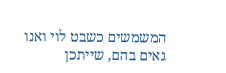המשמשים כשבט לוי ואנו גאים בהם, שייתכן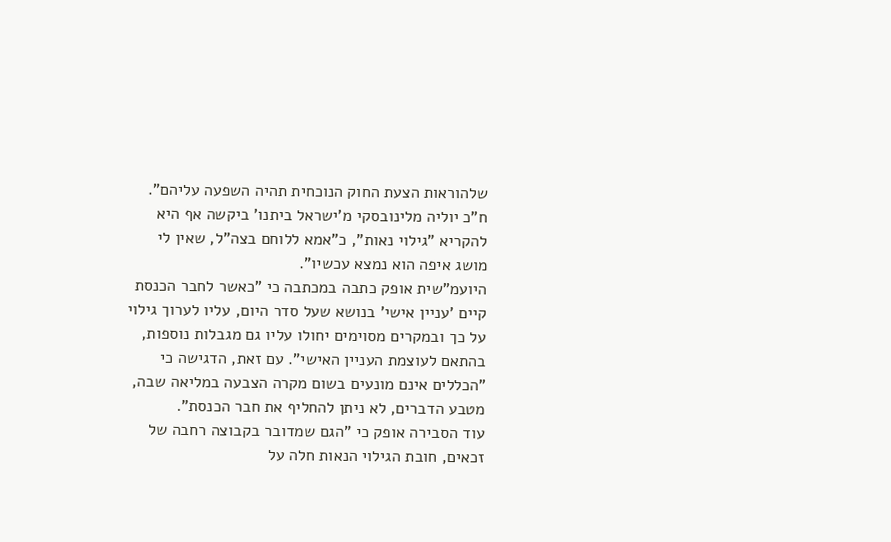שלהוראות הצעת החוק הנוכחית תהיה השפעה עליהם". ח"כ יוליה מלינובסקי מ'ישראל ביתנו' ביקשה אף היא להקריא "גילוי נאות", כ"אמא ללוחם בצה"ל, שאין לי מושג איפה הוא נמצא עכשיו".
היועמ"שית אופק כתבה במכתבה כי "כאשר לחבר הכנסת קיים 'עניין אישי' בנושא שעל סדר היום, עליו לערוך גילוי על כך ובמקרים מסוימים יחולו עליו גם מגבלות נוספות, בהתאם לעוצמת העניין האישי". עם זאת, הדגישה כי "הכללים אינם מונעים בשום מקרה הצבעה במליאה שבה, מטבע הדברים, לא ניתן להחליף את חבר הכנסת".
עוד הסבירה אופק כי "הגם שמדובר בקבוצה רחבה של זכאים, חובת הגילוי הנאות חלה על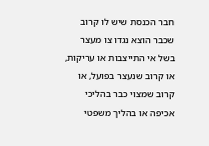חבר הכנסת שיש לו קרוב שכבר הוצא נגדו צו מעצר בשל אי התייצבות או עריקות, או קרוב שנעצר בפועל, או קרוב שמצוי כבר בהליכי אכיפה או בהליך משפטי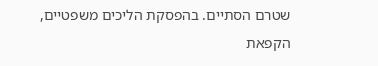שטרם הסתיים. בהפסקת הליכים משפטיים, הקפאת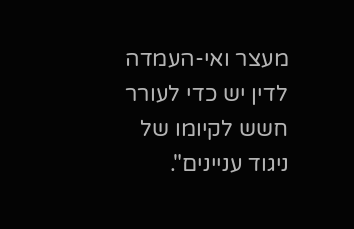מעצר ואי-העמדה לדין יש כדי לעורר חשש לקיומו של ניגוד עניינים".